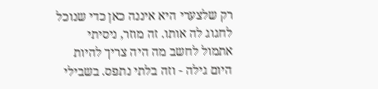רק שלצערי היא איננה כאן כדי שנוכל לחגוג לה אותו. זה מוזר, ניסיתי אתמול לחשב מה היה צריך להיות היום גילה - וזה בלתי נתפס. בשבילי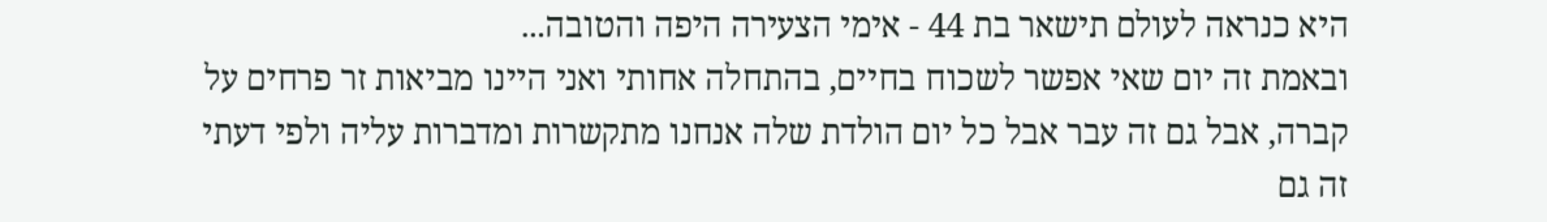היא כנראה לעולם תישאר בת 44 - אימי הצעירה היפה והטובה...
ובאמת זה יום שאי אפשר לשכוח בחיים, בהתחלה אחותי ואני היינו מביאות זר פרחים על קברה, אבל גם זה עבר אבל כל יום הולדת שלה אנחנו מתקשרות ומדברות עליה ולפי דעתי זה גם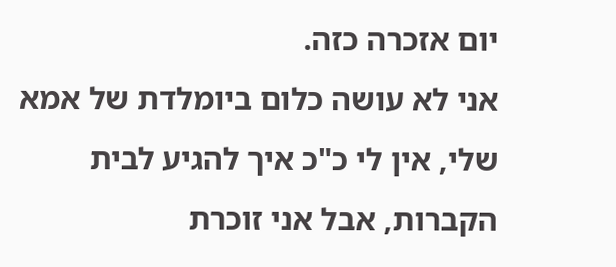יום אזכרה כזה.
אני לא עושה כלום ביומלדת של אמא שלי, אין לי כ"כ איך להגיע לבית הקברות, אבל אני זוכרת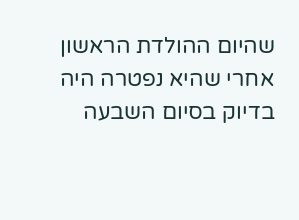שהיום ההולדת הראשון אחרי שהיא נפטרה היה בדיוק בסיום השבעה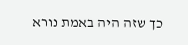כך שזה היה באמת נורא